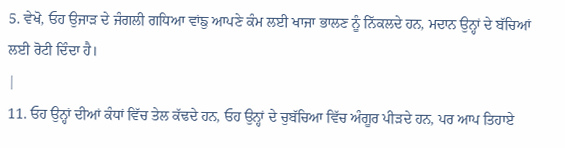5. ਵੇਖੋ, ਓਹ ਉਜਾੜ ਦੇ ਜੰਗਲੀ ਗਧਿਆ ਵਾਂਙੁ ਆਪਣੇ ਕੰਮ ਲਈ ਖਾਜਾ ਭਾਲਣ ਨੂੰ ਨਿੱਕਲਦੇ ਹਨ, ਮਦਾਨ ਉਨ੍ਹਾਂ ਦੇ ਬੱਚਿਆਂ ਲਈ ਰੋਟੀ ਦਿੰਦਾ ਹੈ।
|
11. ਓਹ ਉਨ੍ਹਾਂ ਦੀਆਂ ਕੰਧਾਂ ਵਿੱਚ ਤੇਲ ਕੱਢਦੇ ਹਨ, ਓਹ ਉਨ੍ਹਾਂ ਦੇ ਚੁਬੱਚਿਆ ਵਿੱਚ ਅੰਗੂਰ ਪੀੜਦੇ ਹਨ, ਪਰ ਆਪ ਤਿਹਾਏ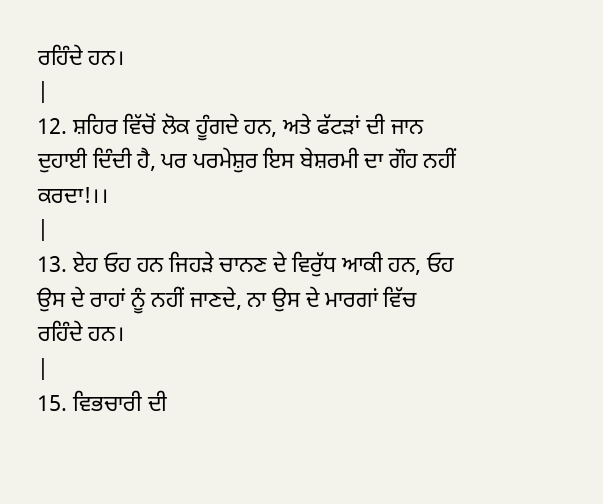ਰਹਿੰਦੇ ਹਨ।
|
12. ਸ਼ਹਿਰ ਵਿੱਚੋਂ ਲੋਕ ਹੂੰਗਦੇ ਹਨ, ਅਤੇ ਫੱਟੜਾਂ ਦੀ ਜਾਨ ਦੁਹਾਈ ਦਿੰਦੀ ਹੈ, ਪਰ ਪਰਮੇਸ਼ੁਰ ਇਸ ਬੇਸ਼ਰਮੀ ਦਾ ਗੌਹ ਨਹੀਂ ਕਰਦਾ!।।
|
13. ਏਹ ਓਹ ਹਨ ਜਿਹੜੇ ਚਾਨਣ ਦੇ ਵਿਰੁੱਧ ਆਕੀ ਹਨ, ਓਹ ਉਸ ਦੇ ਰਾਹਾਂ ਨੂੰ ਨਹੀਂ ਜਾਣਦੇ, ਨਾ ਉਸ ਦੇ ਮਾਰਗਾਂ ਵਿੱਚ ਰਹਿੰਦੇ ਹਨ।
|
15. ਵਿਭਚਾਰੀ ਦੀ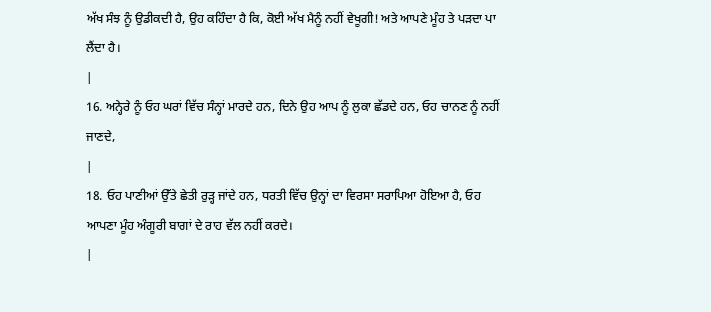ਅੱਖ ਸੰਝ ਨੂੰ ਉਡੀਕਦੀ ਹੈ, ਉਹ ਕਹਿੰਦਾ ਹੈ ਕਿ, ਕੋਈ ਅੱਖ ਮੈਨੂੰ ਨਹੀਂ ਵੇਖੂਗੀ! ਅਤੇ ਆਪਣੇ ਮੂੰਹ ਤੇ ਪੜਦਾ ਪਾ ਲੈਂਦਾ ਹੈ।
|
16. ਅਨ੍ਹੇਰੇ ਨੂੰ ਓਹ ਘਰਾਂ ਵਿੱਚ ਸੰਨ੍ਹਾਂ ਮਾਰਦੇ ਹਨ, ਦਿਨੇ ਉਹ ਆਪ ਨੂੰ ਲੁਕਾ ਛੱਡਦੇ ਹਨ, ਓਹ ਚਾਨਣ ਨੂੰ ਨਹੀਂ ਜਾਣਦੇ,
|
18. ਓਹ ਪਾਣੀਆਂ ਉੱਤੇ ਛੇਤੀ ਰੁੜ੍ਹ ਜਾਂਦੇ ਹਨ, ਧਰਤੀ ਵਿੱਚ ਉਨ੍ਹਾਂ ਦਾ ਵਿਰਸਾ ਸਰਾਪਿਆ ਹੋਇਆ ਹੈ, ਓਹ ਆਪਣਾ ਮੂੰਹ ਅੰਗੂਰੀ ਬਾਗਾਂ ਦੇ ਰਾਹ ਵੱਲ ਨਹੀਂ ਕਰਦੇ।
|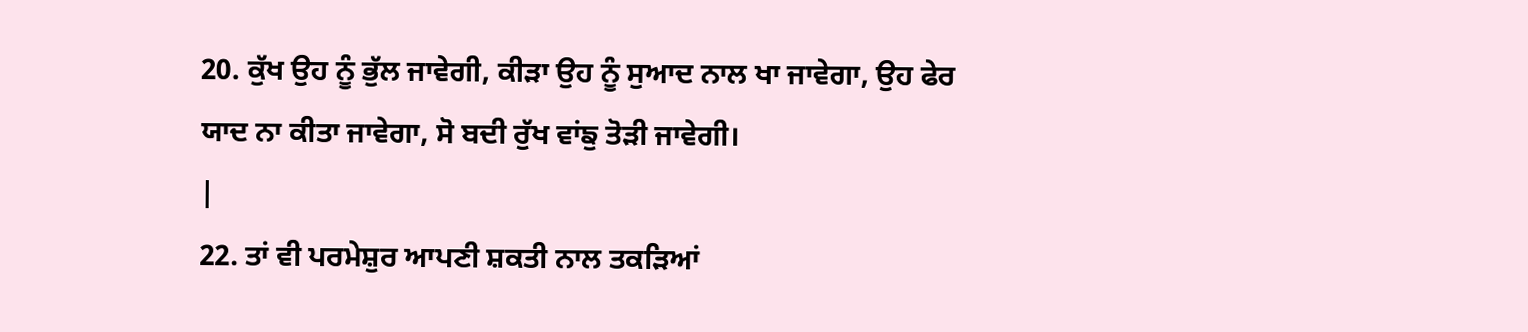20. ਕੁੱਖ ਉਹ ਨੂੰ ਭੁੱਲ ਜਾਵੇਗੀ, ਕੀੜਾ ਉਹ ਨੂੰ ਸੁਆਦ ਨਾਲ ਖਾ ਜਾਵੇਗਾ, ਉਹ ਫੇਰ ਯਾਦ ਨਾ ਕੀਤਾ ਜਾਵੇਗਾ, ਸੋ ਬਦੀ ਰੁੱਖ ਵਾਂਙੁ ਤੋੜੀ ਜਾਵੇਗੀ।
|
22. ਤਾਂ ਵੀ ਪਰਮੇਸ਼ੁਰ ਆਪਣੀ ਸ਼ਕਤੀ ਨਾਲ ਤਕੜਿਆਂ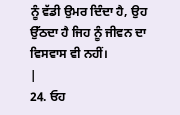ਨੂੰ ਵੱਡੀ ਉਮਰ ਦਿੰਦਾ ਹੈ, ਉਹ ਉੱਠਦਾ ਹੈ ਜਿਹ ਨੂੰ ਜੀਵਨ ਦਾ ਵਿਸਵਾਸ ਵੀ ਨਹੀਂ।
|
24. ਓਹ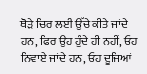ਥੋੜੇ ਚਿਰ ਲਈ ਉੱਚੇ ਕੀਤੇ ਜਾਂਦੇ ਹਨ, ਫਿਰ ਉਹ ਹੁੰਦੇ ਹੀ ਨਹੀਂ, ਓਹ ਨਿਵਾਏ ਜਾਂਦੇ ਹਨ, ਓਹ ਦੂਜਿਆਂ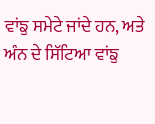ਵਾਂਙੁ ਸਮੇਟੇ ਜਾਂਦੇ ਹਨ, ਅਤੇ ਅੰਨ ਦੇ ਸਿੱਟਿਆ ਵਾਂਙੁ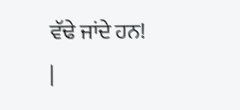ਵੱਢੇ ਜਾਂਦੇ ਹਨ!
|